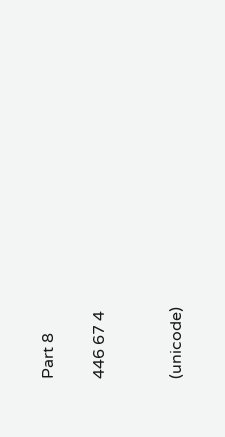Part 8

446 67 4


(unicode)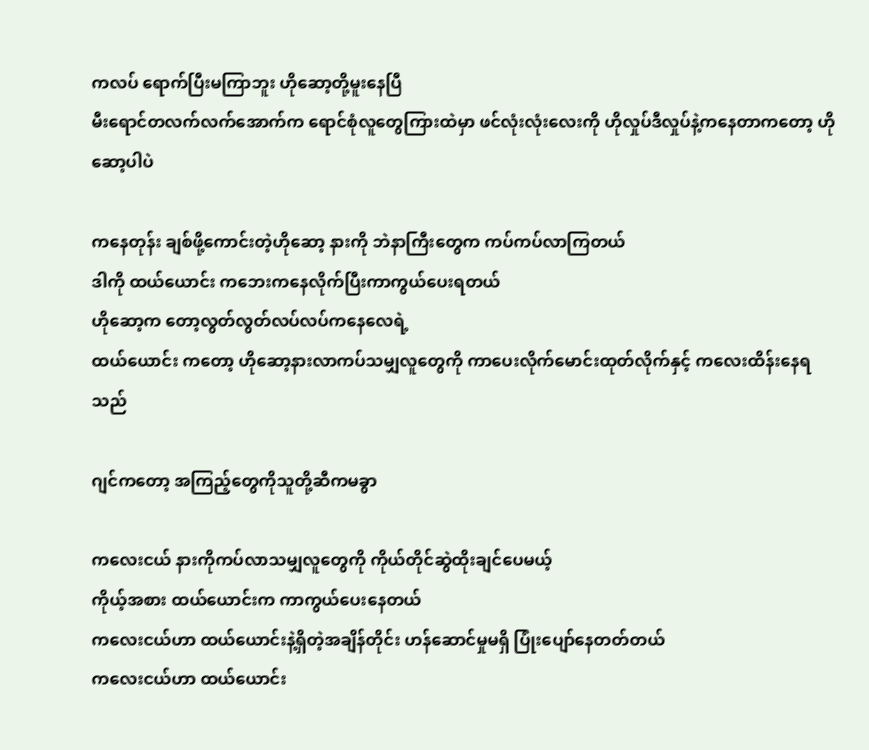ကလပ် ရောက်ပြီးမကြာဘူး ဟိုဆော့တို့မူးနေပြီ
မီးရောင်တလက်လက်အောက်က ရောင်စုံလူတွေကြားထဲမှာ ဖင်လုံးလုံးလေးကို ဟိုလှုပ်ဒီလှုပ်နဲ့ကနေတာကတော့ ဟိုဆော့ပါပဲ

ကနေတုန်း ချစ်ဖို့ကောင်းတဲ့ဟိုဆော့ နားကို ဘဲနာကြီးတွေက ကပ်ကပ်လာကြတယ်
ဒါကို ထယ်ယောင်း ကဘေးကနေလိုက်ပြီးကာကွယ်ပေးရတယ်
ဟိုဆော့က တော့လွတ်လွတ်လပ်လပ်ကနေလေရဲ့
ထယ်ယောင်း ကတော့ ဟိုဆော့နားလာကပ်သမျှလူတွေကို ကာပေးလိုက်မောင်းထုတ်လိုက်နှင့် ကလေးထိန်းနေရသည်

ဂျင်ကတော့ အကြည့်တွေကိုသူတို့ဆီကမခွာ

ကလေးငယ် နားကိုကပ်လာသမျှလူတွေကို ကိုယ်တိုင်ဆွဲထိုးချင်ပေမယ့်
ကိုယ့်အစား ထယ်ယောင်းက ကာကွယ်ပေးနေတယ်
ကလေးငယ်ဟာ ထယ်ယောင်းနဲ့ရှိတဲ့အချိန်တိုင်း ဟန်ဆောင်မှုမရှိ ပြုံးပျော်နေတတ်တယ်
ကလေးငယ်ဟာ ထယ်ယောင်း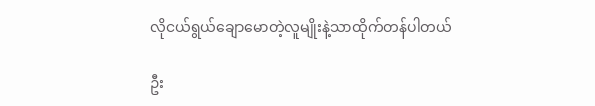လိုငယ်ရွယ်ချောမောတဲ့လူမျိုးနဲ့သာထိုက်တန်ပါတယ်

ဦး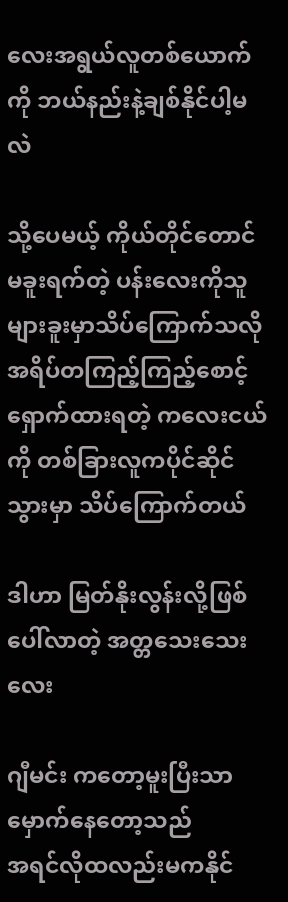လေးအရွယ်လူတစ်ယောက်ကို ဘယ်နည်းနဲ့ချစ်နိုင်ပါ့မလဲ

သို့ပေမယ့် ကိုယ်တိုင်တောင်မခူးရက်တဲ့ ပန်းလေးကိုသူများခူးမှာသိပ်ကြောက်သလို
အရိပ်တကြည့်ကြည့်စောင့်ရှောက်ထားရတဲ့ ကလေးငယ် ကို တစ်ခြားလူကပိုင်ဆိုင်သွားမှာ သိပ်ကြောက်တယ်

ဒါဟာ မြတ်နိုးလွန်းလို့ဖြစ်ပေါ်လာတဲ့ အတ္တသေးသေးလေး

ဂျီမင်း ကတော့မူးပြီးသာမှောက်နေတော့သည်
အရင်လိုထလည်းမကနိုင်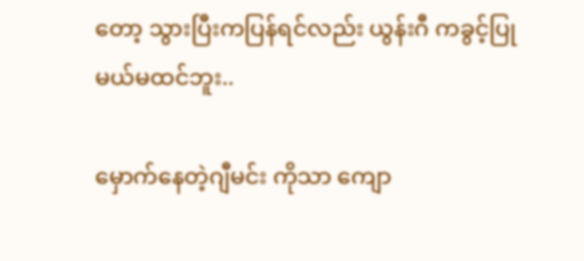တော့ သွားပြီးကပြန်ရင်လည်း ယွန်းဂီ ကခွင့်ပြုမယ်မထင်ဘူး..

မှောက်နေတဲ့ဂျီမင်း ကိုသာ ကျော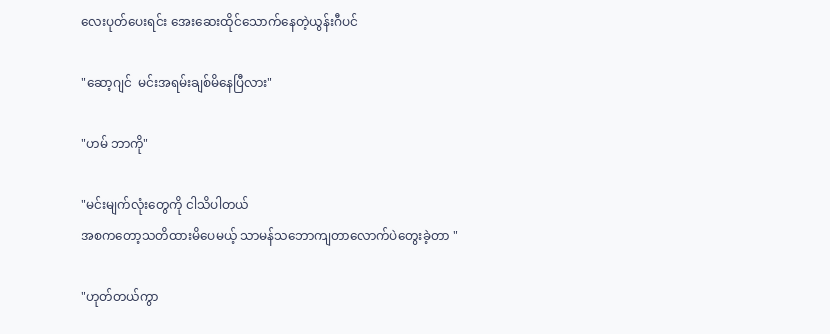လေးပုတ်ပေးရင်း အေးဆေးထိုင်သောက်နေတဲ့ယွန်းဂီပင်

"ဆော့ဂျင်  မင်းအရမ်းချစ်မိနေပြီလား"

"ဟမ် ဘာကို"

"မင်းမျက်လုံးတွေကို ငါသိပါတယ်
အစကတော့သတိထားမိပေမယ့် သာမန်သဘောကျတာလောက်ပဲတွေးခဲ့တာ "

"ဟုတ်တယ်ကွာ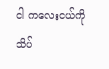ငါ ကလေးငယ်ကို သိပ်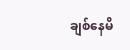ချစ်နေမိ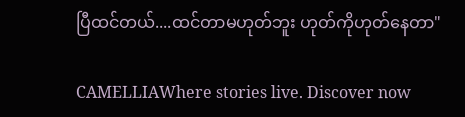ပြီထင်တယ်....ထင်တာမဟုတ်ဘူး ဟုတ်ကိုဟုတ်နေတာ"

CAMELLIAWhere stories live. Discover now